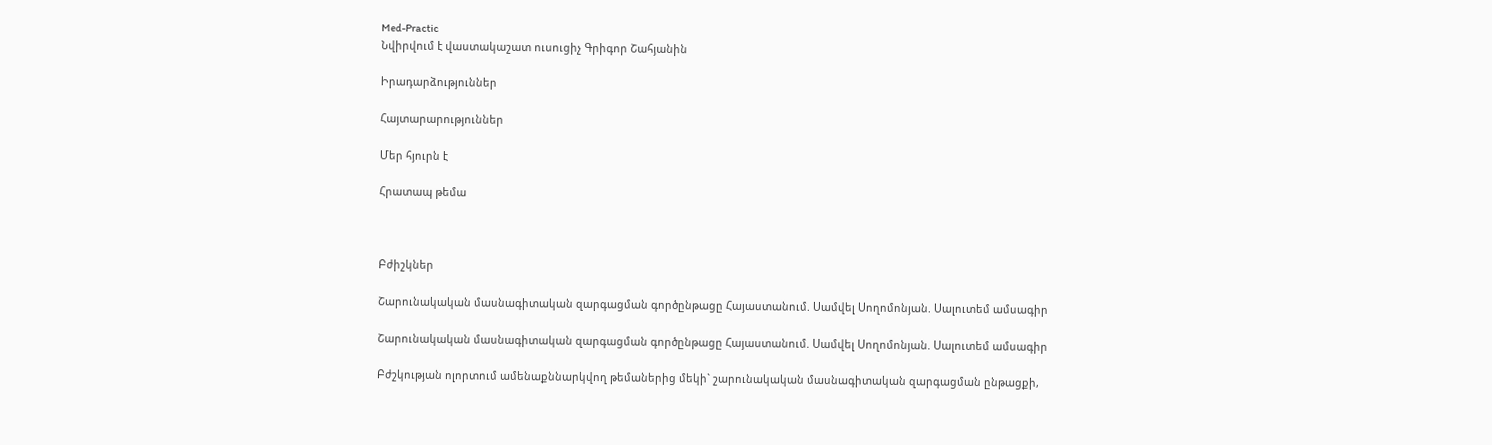Med-Practic
Նվիրվում է վաստակաշատ ուսուցիչ Գրիգոր Շահյանին

Իրադարձություններ

Հայտարարություններ

Մեր հյուրն է

Հրատապ թեմա



Բժիշկներ

Շարունակական մասնագիտական զարգացման գործընթացը Հայաստանում. Սամվել Սողոմոնյան. Սալուտեմ ամսագիր

Շարունակական մասնագիտական զարգացման գործընթացը Հայաստանում. Սամվել Սողոմոնյան. Սալուտեմ ամսագիր

Բժշկության ոլորտում ամենաքննարկվող թեմաներից մեկի` շարունակական մասնագիտական զարգացման ընթացքի,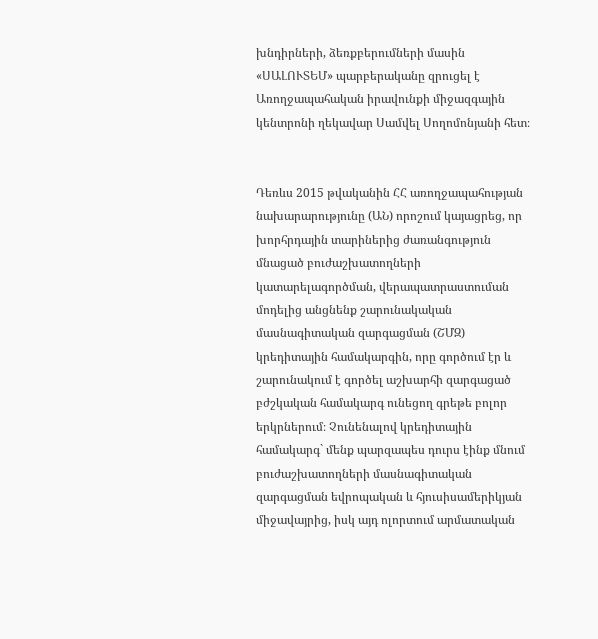խնդիրների, ձեռքբերումների մասին «ՍԱԼՈՒՏԵՄ» պարբերականը զրուցել է Առողջապահական իրավունքի միջազգային կենտրոնի ղեկավար Սամվել Սողոմոնյանի հետ։


Դեռևս 2015 թվականին ՀՀ առողջապահության նախարարությունը (ԱՆ) որոշում կայացրեց, որ խորհրդային տարիներից ժառանգություն մնացած բուժաշխատողների կատարելագործման, վերապատրաստուման մոդելից անցնենք շարունակական մասնագիտական զարգացման (ՇՄԶ) կրեդիտային համակարգին, որը գործում էր և շարունակում է գործել աշխարհի զարգացած բժշկական համակարգ ունեցող գրեթե բոլոր երկրներում։ Չունենալով կրեդիտային համակարգ` մենք պարզապես դուրս էինք մնում բուժաշխատողների մասնագիտական զարգացման եվրոպական և հյուսիսամերիկյան միջավայրից, իսկ այդ ոլորտում արմատական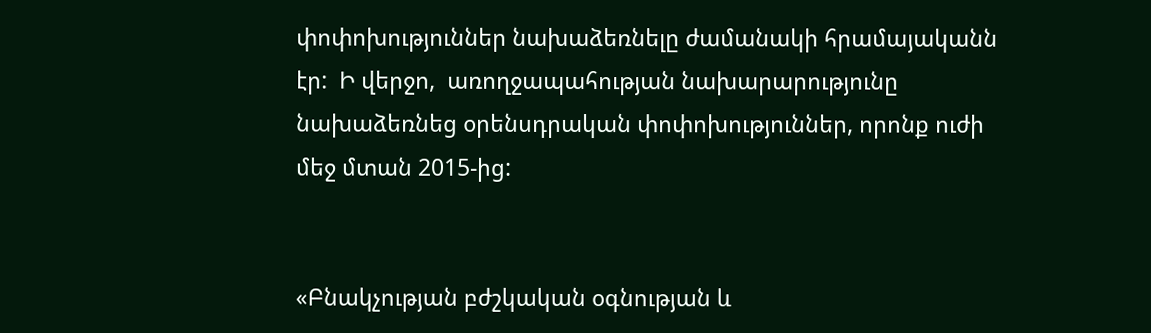փոփոխություններ նախաձեռնելը ժամանակի հրամայականն էր:  Ի վերջո,  առողջապահության նախարարությունը նախաձեռնեց օրենսդրական փոփոխություններ, որոնք ուժի մեջ մտան 2015-ից:


«Բնակչության բժշկական օգնության և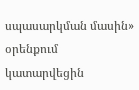սպասարկման մասին» օրենքում կատարվեցին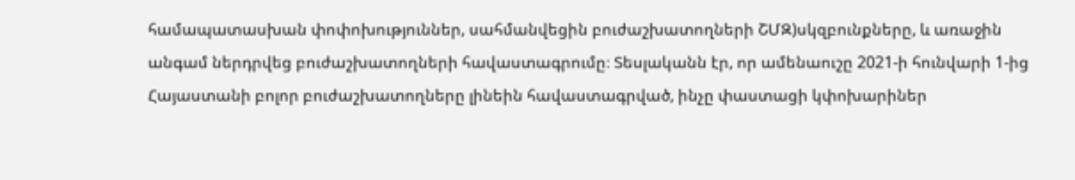համապատասխան փոփոխություններ, սահմանվեցին բուժաշխատողների ՇՄԶ)սկզբունքները, և առաջին անգամ ներդրվեց բուժաշխատողների հավաստագրումը։ Տեսլականն էր, որ ամենաուշը 2021-ի հունվարի 1-ից Հայաստանի բոլոր բուժաշխատողները լինեին հավաստագրված, ինչը փաստացի կփոխարիներ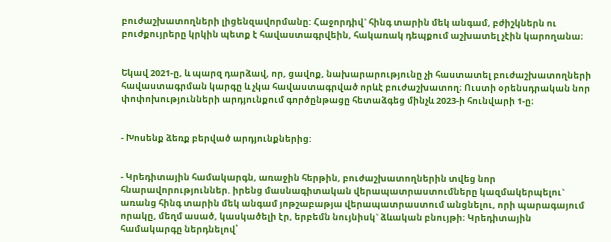բուժաշխատողների լիցենզավորմանը: Հաջորդիվ` հինգ տարին մեկ անգամ, բժիշկներն ու բուժքույրերը կրկին պետք է հավաստագրվեին, հակառակ դեպքում աշխատել չէին կարողանա։


Եկավ 2021-ը, և պարզ դարձավ, որ, ցավոք, նախարարությունը չի հաստատել բուժաշխատողների հավաստագրման կարգը և չկա հավաստագրված որևէ բուժաշխատող։ Ուստի օրենսդրական նոր փոփոխությունների արդյունքում գործընթացը հետաձգեց մինչև 2023-ի հունվարի 1-ը։


- Խոսենք ձեռք բերված արդյունքներից:


- Կրեդիտային համակարգն, առաջին հերթին, բուժաշխատողներին տվեց նոր հնարավորություններ. իրենց մասնագիտական վերապատրաստումները կազմակերպելու` առանց հինգ տարին մեկ անգամ յոթշաբաթյա վերապատրաստում անցնելու, որի պարագայում որակը, մեղմ ասած, կասկածելի էր, երբեմն նույնիսկ` ձևական բնույթի։ Կրեդիտային համակարգը ներդնելով՝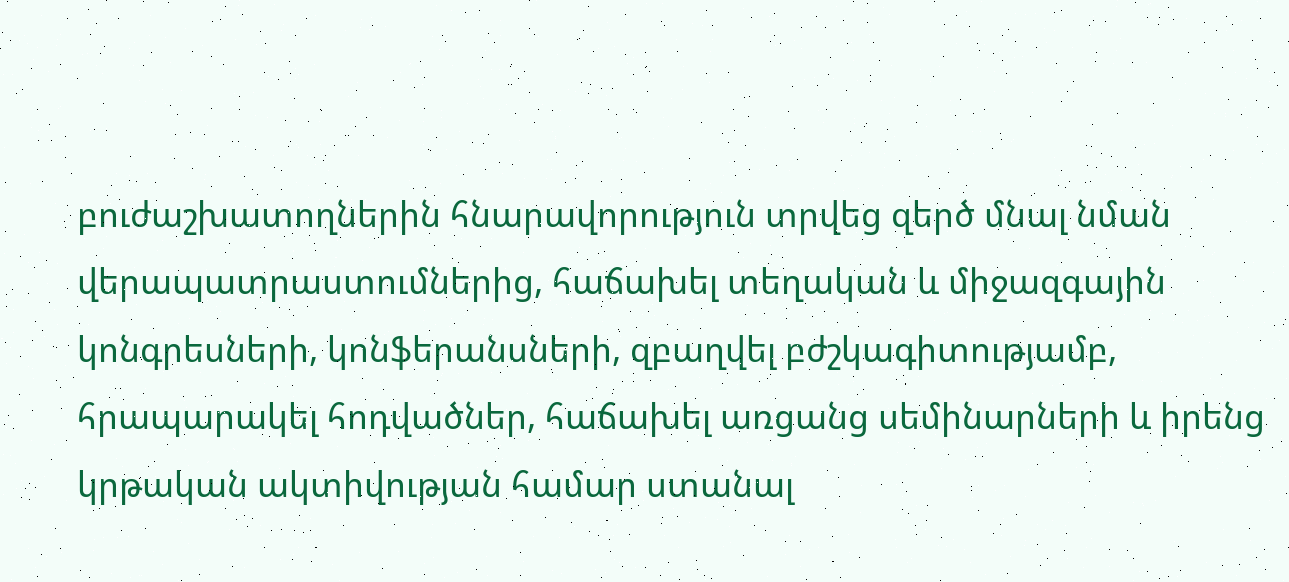բուժաշխատողներին հնարավորություն տրվեց զերծ մնալ նման վերապատրաստումներից, հաճախել տեղական և միջազգային կոնգրեսների, կոնֆերանսների, զբաղվել բժշկագիտությամբ, հրապարակել հոդվածներ, հաճախել առցանց սեմինարների և իրենց կրթական ակտիվության համար ստանալ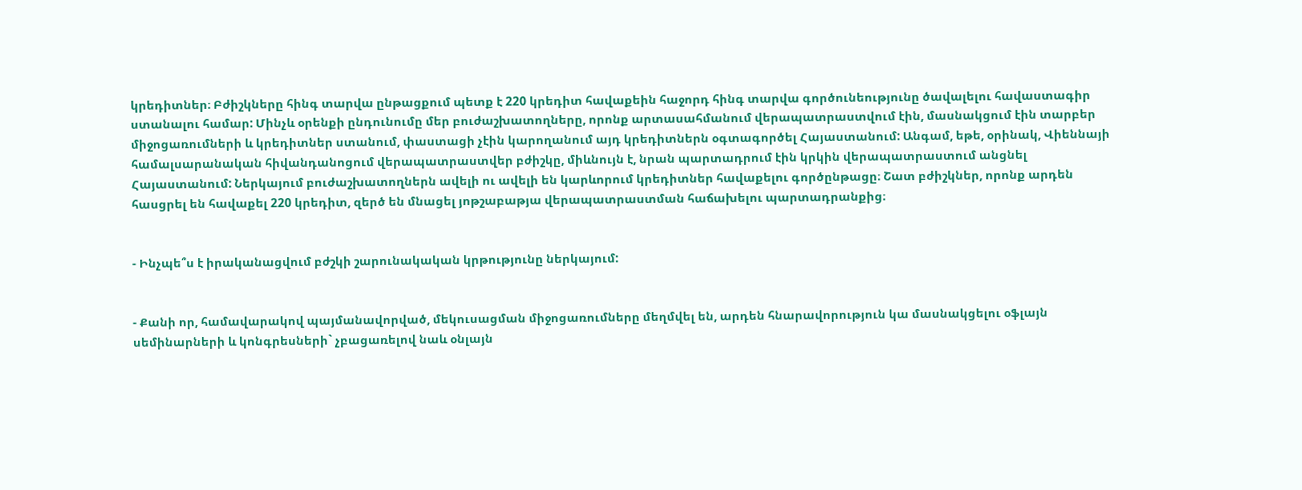կրեդիտներ։ Բժիշկները հինգ տարվա ընթացքում պետք է 220 կրեդիտ հավաքեին հաջորդ հինգ տարվա գործունեությունը ծավալելու հավաստագիր ստանալու համար: Մինչև օրենքի ընդունումը մեր բուժաշխատողները, որոնք արտասահմանում վերապատրաստվում էին, մասնակցում էին տարբեր միջոցառումների և կրեդիտներ ստանում, փաստացի չէին կարողանում այդ կրեդիտներն օգտագործել Հայաստանում: Անգամ, եթե, օրինակ, Վիեննայի համալսարանական հիվանդանոցում վերապատրաստվեր բժիշկը, միևնույն է, նրան պարտադրում էին կրկին վերապատրաստում անցնել Հայաստանում: Ներկայում բուժաշխատողներն ավելի ու ավելի են կարևորում կրեդիտներ հավաքելու գործընթացը։ Շատ բժիշկներ, որոնք արդեն հասցրել են հավաքել 220 կրեդիտ, զերծ են մնացել յոթշաբաթյա վերապատրաստման հաճախելու պարտադրանքից։


- Ինչպե՞ս է իրականացվում բժշկի շարունակական կրթությունը ներկայում:


- Քանի որ, համավարակով պայմանավորված, մեկուսացման միջոցառումները մեղմվել են, արդեն հնարավորություն կա մասնակցելու օֆլայն սեմինարների և կոնգրեսների` չբացառելով նաև օնլայն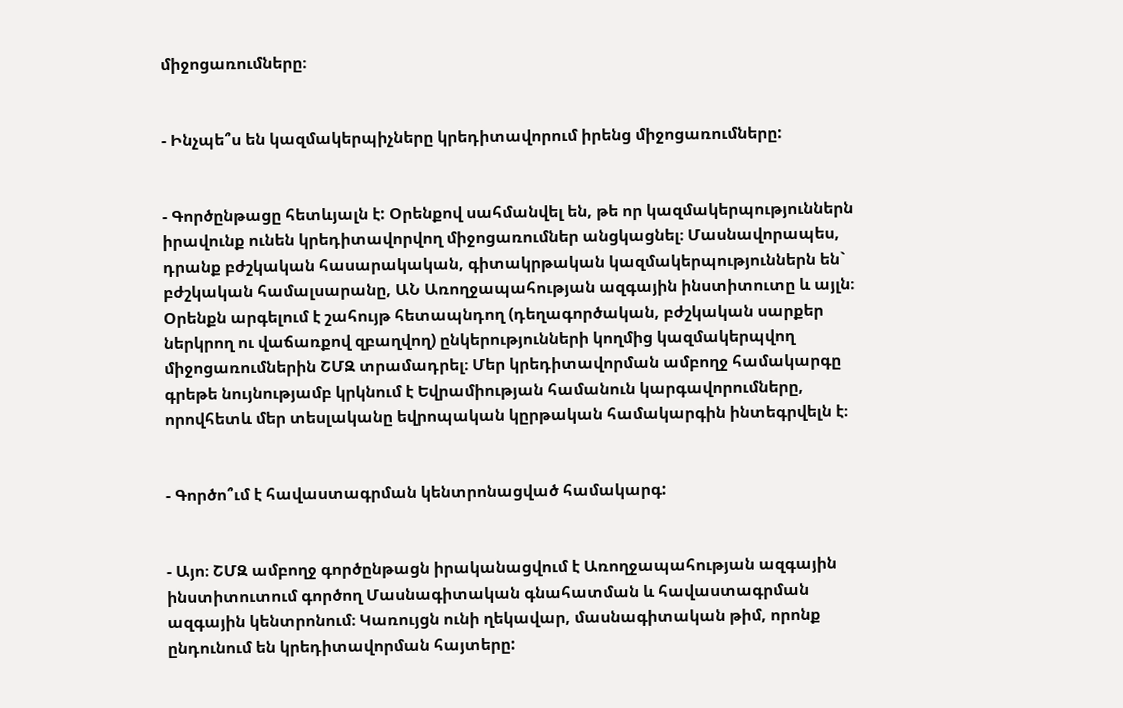միջոցառումները։


- Ինչպե՞ս են կազմակերպիչները կրեդիտավորում իրենց միջոցառումները:


- Գործընթացը հետևյալն է: Օրենքով սահմանվել են, թե որ կազմակերպություններն իրավունք ունեն կրեդիտավորվող միջոցառումներ անցկացնել։ Մասնավորապես, դրանք բժշկական հասարակական, գիտակրթական կազմակերպություններն են` բժշկական համալսարանը, ԱՆ Առողջապահության ազգային ինստիտուտը և այլն։ Օրենքն արգելում է շահույթ հետապնդող (դեղագործական, բժշկական սարքեր ներկրող ու վաճառքով զբաղվող) ընկերությունների կողմից կազմակերպվող միջոցառումներին ՇՄԶ տրամադրել։ Մեր կրեդիտավորման ամբողջ համակարգը գրեթե նույնությամբ կրկնում է Եվրամիության համանուն կարգավորումները, որովհետև մեր տեսլականը եվրոպական կըրթական համակարգին ինտեգրվելն է։


- Գործո՞ւմ է հավաստագրման կենտրոնացված համակարգ:


- Այո։ ՇՄԶ ամբողջ գործընթացն իրականացվում է Առողջապահության ազգային ինստիտուտում գործող Մասնագիտական գնահատման և հավաստագրման ազգային կենտրոնում։ Կառույցն ունի ղեկավար, մասնագիտական թիմ, որոնք ընդունում են կրեդիտավորման հայտերը: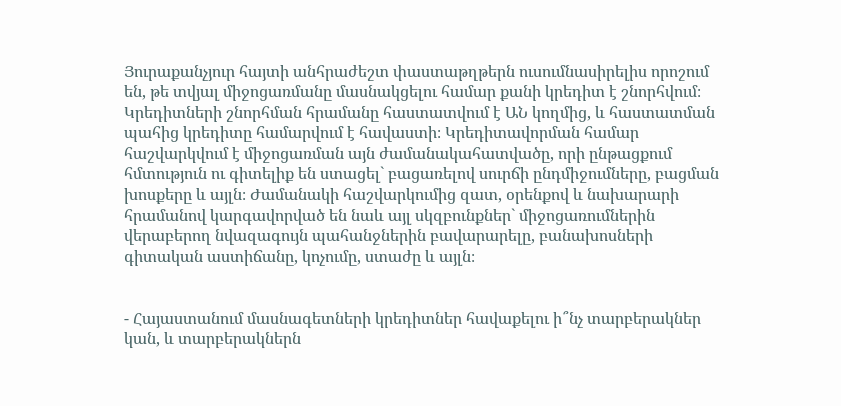Յուրաքանչյուր հայտի անհրաժեշտ փաստաթղթերն ուսումնասիրելիս որոշում են, թե տվյալ միջոցառմանը մասնակցելու համար քանի կրեդիտ է շնորհվում։ Կրեդիտների շնորհման հրամանը հաստատվում է ԱՆ կողմից, և հաստատման պահից կրեդիտը համարվում է հավաստի։ Կրեդիտավորման համար հաշվարկվում է միջոցառման այն ժամանակահատվածը, որի ընթացքում հմտություն ու գիտելիք են ստացել` բացառելով սուրճի ընդմիջումները, բացման խոսքերը և այլն։ Ժամանակի հաշվարկումից զատ, օրենքով և նախարարի հրամանով կարգավորված են նաև այլ սկզբունքներ` միջոցառումներին վերաբերող նվազագույն պահանջներին բավարարելը, բանախոսների գիտական աստիճանը, կոչումը, ստաժը և այլն։


- Հայաստանում մասնագետների կրեդիտներ հավաքելու ի՞նչ տարբերակներ կան, և տարբերակներն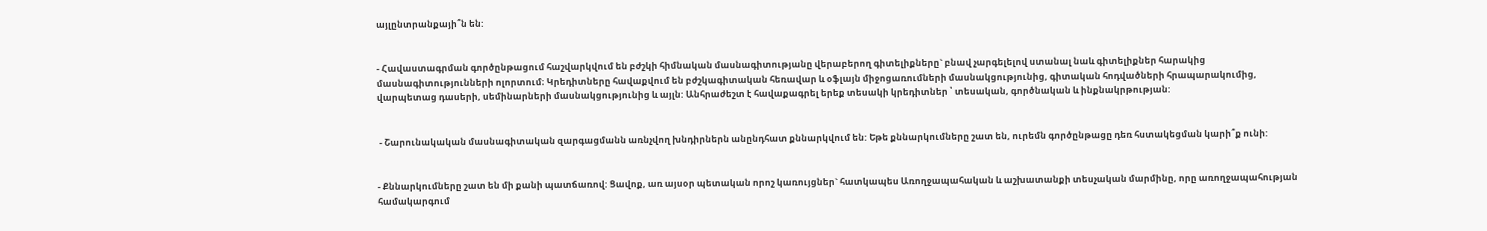այլընտրանքայի՞ն են:


- Հավաստագրման գործընթացում հաշվարկվում են բժշկի հիմնական մասնագիտությանը վերաբերող գիտելիքները` բնավ չարգելելով ստանալ նաև գիտելիքներ հարակից մասնագիտությունների ոլորտում։ Կրեդիտները հավաքվում են բժշկագիտական հեռավար և օֆլայն միջոցառումների մասնակցությունից, գիտական հոդվածների հրապարակումից, վարպետաց դասերի, սեմինարների մասնակցությունից և այլն: Անհրաժեշտ է հավաքագրել երեք տեսակի կրեդիտներ ՝ տեսական, գործնական և ինքնակրթության:


 - Շարունակական մասնագիտական զարգացմանն առնչվող խնդիրներն անընդհատ քննարկվում են: Եթե քննարկումները շատ են, ուրեմն գործընթացը դեռ հստակեցման կարի՞ք ունի:


- Քննարկումները շատ են մի քանի պատճառով: Ցավոք, առ այսօր պետական որոշ կառույցներ` հատկապես Առողջապահական և աշխատանքի տեսչական մարմինը, որը առողջապահության համակարգում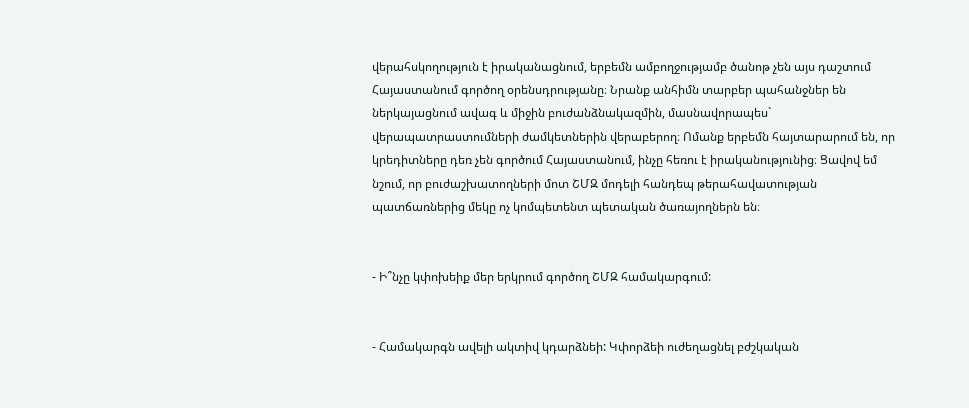վերահսկողություն է իրականացնում, երբեմն ամբողջությամբ ծանոթ չեն այս դաշտում Հայաստանում գործող օրենսդրությանը։ Նրանք անհիմն տարբեր պահանջներ են ներկայացնում ավագ և միջին բուժանձնակազմին, մասնավորապես` վերապատրաստումների ժամկետներին վերաբերող։ Ոմանք երբեմն հայտարարում են, որ կրեդիտները դեռ չեն գործում Հայաստանում, ինչը հեռու է իրականությունից։ Ցավով եմ նշում, որ բուժաշխատողների մոտ ՇՄԶ մոդելի հանդեպ թերահավատության պատճառներից մեկը ոչ կոմպետենտ պետական ծառայողներն են։


- Ի՞նչը կփոխեիք մեր երկրում գործող ՇՄԶ համակարգում:


- Համակարգն ավելի ակտիվ կդարձնեի: Կփորձեի ուժեղացնել բժշկական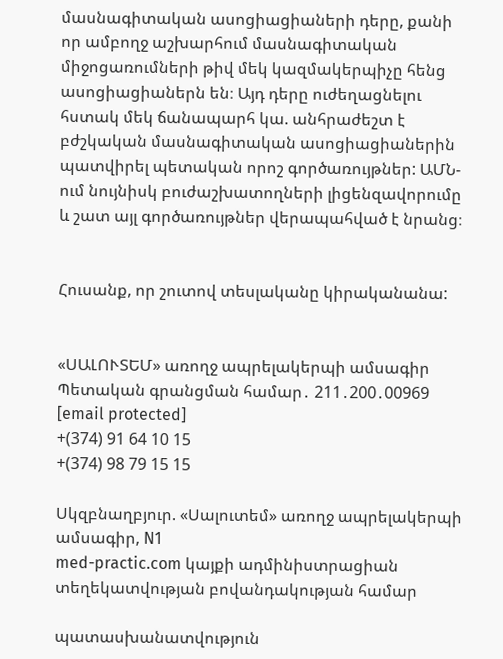մասնագիտական ասոցիացիաների դերը, քանի որ ամբողջ աշխարհում մասնագիտական միջոցառումների թիվ մեկ կազմակերպիչը հենց ասոցիացիաներն են։ Այդ դերը ուժեղացնելու հստակ մեկ ճանապարհ կա. անհրաժեշտ է բժշկական մասնագիտական ասոցիացիաներին պատվիրել պետական որոշ գործառույթներ: ԱՄՆ-ում նույնիսկ բուժաշխատողների լիցենզավորումը և շատ այլ գործառույթներ վերապահված է նրանց։


Հուսանք, որ շուտով տեսլականը կիրականանա:


«ՍԱԼՈՒՏԵՄ» առողջ ապրելակերպի ամսագիր
Պետական գրանցման համար․ 211․200․00969
[email protected]
+(374) 91 64 10 15
+(374) 98 79 15 15

Սկզբնաղբյուր. «Սալուտեմ» առողջ ապրելակերպի ամսագիր, N1
med-practic.com կայքի ադմինիստրացիան տեղեկատվության բովանդակության համար

պատասխանատվություն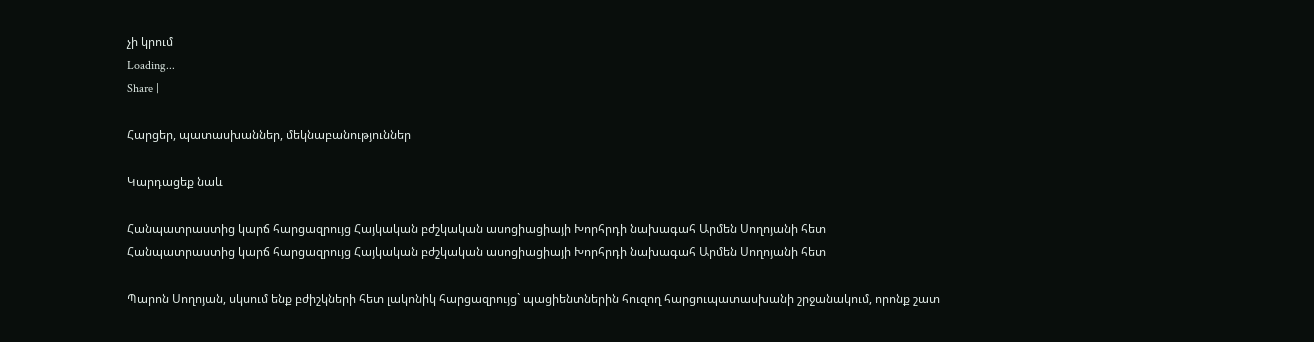չի կրում
Loading...
Share |

Հարցեր, պատասխաններ, մեկնաբանություններ

Կարդացեք նաև

Հանպատրաստից կարճ հարցազրույց Հայկական բժշկական ասոցիացիայի Խորհրդի նախագահ Արմեն Սողոյանի հետ
Հանպատրաստից կարճ հարցազրույց Հայկական բժշկական ասոցիացիայի Խորհրդի նախագահ Արմեն Սողոյանի հետ

Պարոն Սողոյան, սկսում ենք բժիշկների հետ լակոնիկ հարցազրույց` պացիենտներին հուզող հարցուպատասխանի շրջանակում, որոնք շատ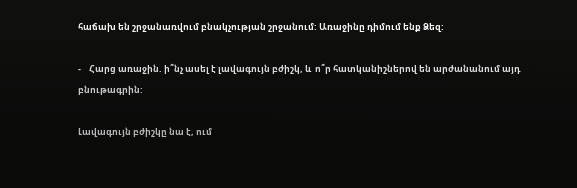հաճախ են շրջանառվում բնակչության շրջանում: Առաջինը դիմում ենք Ձեզ:

-    Հարց առաջին. ի՞նչ ասել է լավագույն բժիշկ, և  ո՞ր հատկանիշներով են արժանանում այդ բնութագրին:

Լավագույն բժիշկը նա է, ում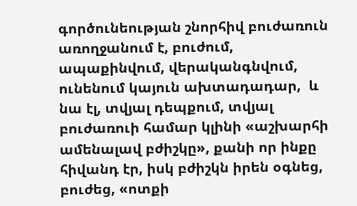գործունեության շնորհիվ բուժառուն առողջանում է, բուժում, ապաքինվում, վերականգնվում, ունենում կայուն ախտադադար,  և նա էլ, տվյալ դեպքում, տվյալ բուժառուի համար կլինի «աշխարհի ամենալավ բժիշկը», քանի որ ինքը հիվանդ էր, իսկ բժիշկն իրեն օգնեց, բուժեց, «ոտքի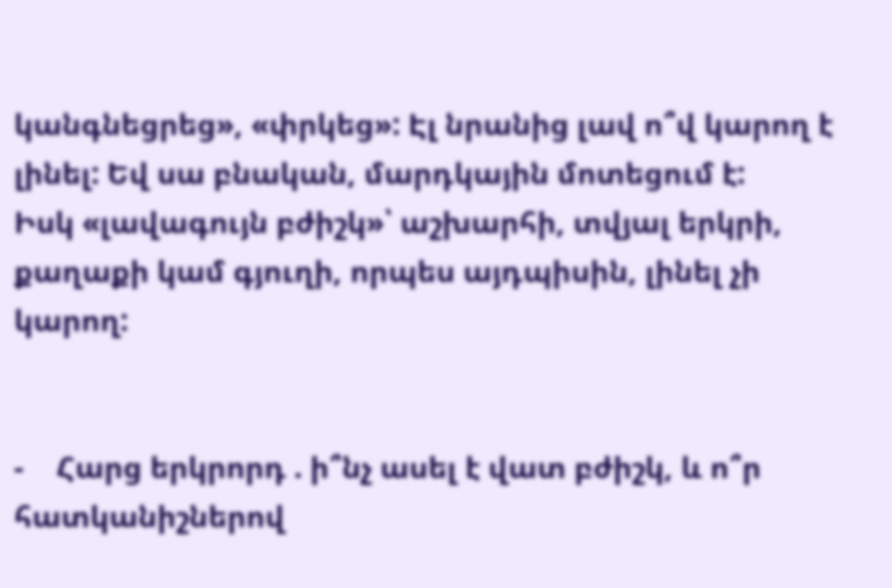կանգնեցրեց», «փրկեց»: Էլ նրանից լավ ո՞վ կարող է լինել: Եվ սա բնական, մարդկային մոտեցում է:
Իսկ «լավագույն բժիշկ»՝ աշխարհի, տվյալ երկրի, քաղաքի կամ գյուղի, որպես այդպիսին, լինել չի կարող:


-    Հարց երկրորդ . ի՞նչ ասել է վատ բժիշկ, և ո՞ր հատկանիշներով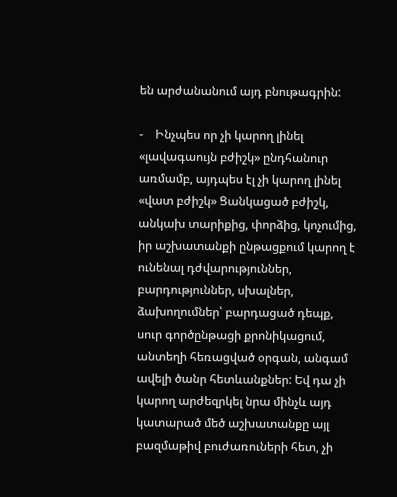են արժանանում այդ բնութագրին:

-    Ինչպես որ չի կարող լինել «լավագաույն բժիշկ» ընդհանուր առմամբ, այդպես էլ չի կարող լինել «վատ բժիշկ» Ցանկացած բժիշկ, անկախ տարիքից, փորձից, կոչումից, իր աշխատանքի ընթացքում կարող է ունենալ դժվարություններ, բարդություններ, սխալներ, ձախողումներ՝ բարդացած դեպք, սուր գործընթացի քրոնիկացում, անտեղի հեռացված օրգան, անգամ ավելի ծանր հետևանքներ: Եվ դա չի կարող արժեզրկել նրա մինչև այդ կատարած մեծ աշխատանքը այլ բազմաթիվ բուժառուների հետ, չի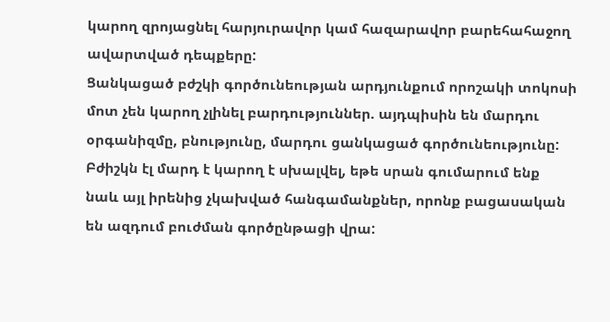կարող զրոյացնել հարյուրավոր կամ հազարավոր բարեհահաջող ավարտված դեպքերը:
Ցանկացած բժշկի գործունեության արդյունքում որոշակի տոկոսի մոտ չեն կարող չլինել բարդություններ. այդպիսին են մարդու օրգանիզմը, բնությունը, մարդու ցանկացած գործունեությունը: Բժիշկն էլ մարդ է կարող է սխալվել, եթե սրան գումարում ենք նաև այլ իրենից չկախված հանգամանքներ, որոնք բացասական են ազդում բուժման գործընթացի վրա: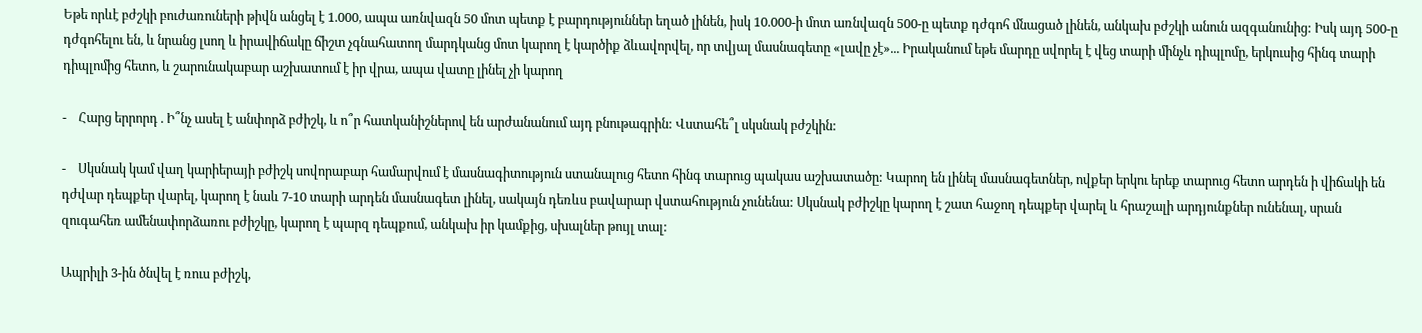Եթե որևէ բժշկի բուժառուների թիվն անցել է 1.000, ապա առնվազն 50 մոտ պետք է բարդություններ եղած լինեն, իսկ 10.000-ի մոտ առնվազն 500-ը պետք դժգոհ մնացած լինեն, անկախ բժշկի անուն ազգանունից: Իսկ այդ 500-ը դժգոհելու են, և նրանց լսող և իրավիճակը ճիշտ չգնահատող մարդկանց մոտ կարող է կարծիք ձևավորվել, որ տվյալ մասնագետը «լավը չէ»... Իրականում եթե մարդը սվորել է վեց տարի մինչև դիպլոմը, երկուսից հինգ տարի դիպլոմից հետո, և շարունակաբար աշխատում է իր վրա, ապա վատը լինել չի կարող

-    Հարց երրորդ . Ի՞նչ ասել է անփորձ բժիշկ, և ո՞ր հատկանիշներով են արժանանում այդ բնութագրին: Վստահե՞լ սկսնակ բժշկին:

-    Սկսնակ կամ վաղ կարիերայի բժիշկ սովորաբար համարվում է մասնագիտություն ստանալուց հետո հինգ տարուց պակաս աշխատածը: Կարող են լինել մասնագետներ, ովքեր երկու երեք տարուց հետո արդեն ի վիճակի են դժվար դեպքեր վարել, կարող է նաև 7-10 տարի արդեն մասնագետ լինել, սակայն դեռևս բավարար վստահություն չունենա: Սկսնակ բժիշկը կարող է շատ հաջող դեպքեր վարել և հրաշալի արդյունքներ ունենալ, սրան զուգահեռ ամենափորձառու բժիշկը, կարող է պարզ դեպքում, անկախ իր կամքից, սխալներ թույլ տալ:

Ապրիլի 3-ին ծնվել է ռուս բժիշկ,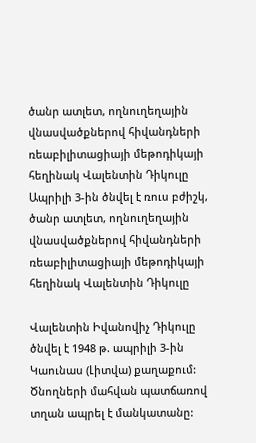ծանր ատլետ, ողնուղեղային վնասվածքներով հիվանդների ռեաբիլիտացիայի մեթոդիկայի հեղինակ Վալենտին Դիկուլը
Ապրիլի 3-ին ծնվել է ռուս բժիշկ, ծանր ատլետ, ողնուղեղային վնասվածքներով հիվանդների ռեաբիլիտացիայի մեթոդիկայի հեղինակ Վալենտին Դիկուլը

Վալենտին Իվանովիչ Դիկուլը ծնվել է 1948 թ. ապրիլի 3-ին Կաունաս (Լիտվա) քաղաքում: Ծնողների մահվան պատճառով տղան ապրել է մանկատանը: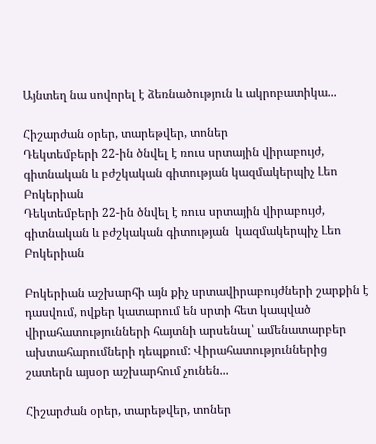Այնտեղ նա սովորել է ձեռնածություն և ակրոբատիկա...

Հիշարժան օրեր, տարեթվեր, տոներ
Դեկտեմբերի 22-ին ծնվել է ռուս սրտային վիրաբույժ, գիտնական և բժշկական գիտության կազմակերպիչ Լեո Բոկերիան
Դեկտեմբերի 22-ին ծնվել է ռուս սրտային վիրաբույժ, գիտնական և բժշկական գիտության  կազմակերպիչ Լեո Բոկերիան

Բոկերիան աշխարհի այն քիչ սրտավիրաբույժների շարքին է դասվում, ովքեր կատարում են սրտի հետ կապված վիրահատությունների հայտնի արսենալ՝ ամենատարբեր ախտահարումների դեպքում: Վիրահատություններից շատերն այսօր աշխարհում չունեն...

Հիշարժան օրեր, տարեթվեր, տոներ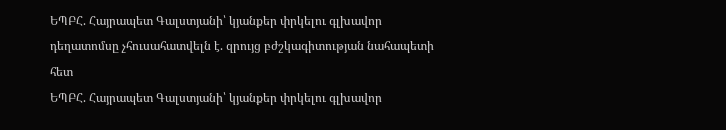ԵՊԲՀ. Հայրապետ Գալստյանի՝ կյանքեր փրկելու գլխավոր դեղատոմսը չհուսահատվելն է. զրույց բժշկագիտության նահապետի հետ
ԵՊԲՀ. Հայրապետ Գալստյանի՝ կյանքեր փրկելու գլխավոր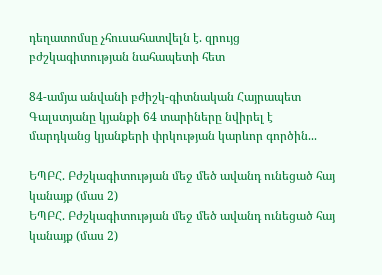դեղատոմսը չհուսահատվելն է. զրույց բժշկագիտության նահապետի հետ

84-ամյա անվանի բժիշկ-գիտնական Հայրապետ Գալստյանը կյանքի 64 տարիները նվիրել է մարդկանց կյանքերի փրկության կարևոր գործին...

ԵՊԲՀ. Բժշկագիտության մեջ մեծ ավանդ ունեցած հայ կանայք (մաս 2)
ԵՊԲՀ. Բժշկագիտության մեջ մեծ ավանդ ունեցած հայ կանայք (մաս 2)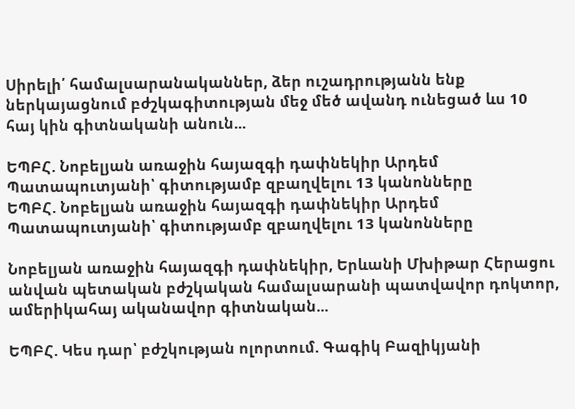Սիրելի՛ համալսարանականներ, ձեր ուշադրությանն ենք ներկայացնում բժշկագիտության մեջ մեծ ավանդ ունեցած ևս 10 հայ կին գիտնականի անուն...

ԵՊԲՀ. Նոբելյան առաջին հայազգի դափնեկիր Արդեմ Պատապուտյանի՝ գիտությամբ զբաղվելու 13 կանոնները
ԵՊԲՀ. Նոբելյան առաջին հայազգի դափնեկիր Արդեմ Պատապուտյանի՝ գիտությամբ զբաղվելու 13 կանոնները

Նոբելյան առաջին հայազգի դափնեկիր, Երևանի Մխիթար Հերացու անվան պետական բժշկական համալսարանի պատվավոր դոկտոր, ամերիկահայ ականավոր գիտնական...

ԵՊԲՀ. Կես դար՝ բժշկության ոլորտում. Գագիկ Բազիկյանի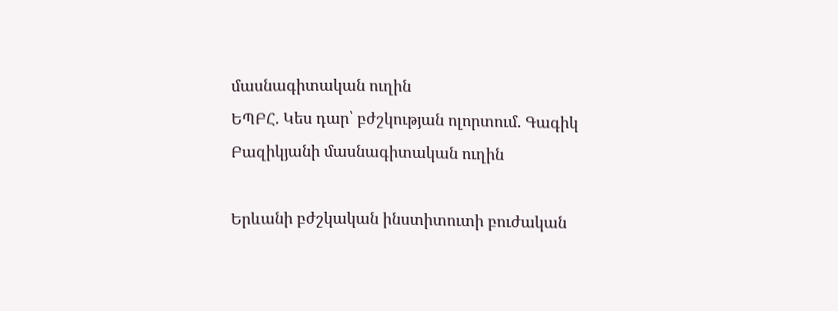մասնագիտական ուղին
ԵՊԲՀ. Կես դար՝ բժշկության ոլորտում. Գագիկ Բազիկյանի մասնագիտական ուղին

Երևանի բժշկական ինստիտուտի բուժական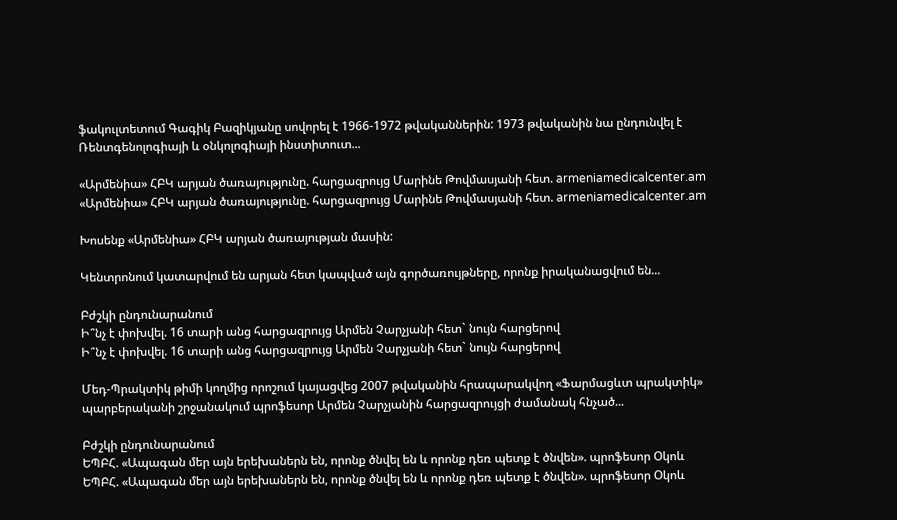ֆակուլտետում Գագիկ Բազիկյանը սովորել է 1966-1972 թվականներին: 1973 թվականին նա ընդունվել է Ռենտգենոլոգիայի և օնկոլոգիայի ինստիտուտ...

«Արմենիա» ՀԲԿ արյան ծառայությունը. հարցազրույց Մարինե Թովմասյանի հետ. armeniamedicalcenter.am
«Արմենիա» ՀԲԿ արյան ծառայությունը. հարցազրույց Մարինե Թովմասյանի հետ. armeniamedicalcenter.am

Խոսենք «Արմենիա» ՀԲԿ արյան ծառայության մասին:

Կենտրոնում կատարվում են արյան հետ կապված այն գործառույթները, որոնք իրականացվում են...

Բժշկի ընդունարանում
Ի՞նչ է փոխվել. 16 տարի անց հարցազրույց Արմեն Չարչյանի հետ` նույն հարցերով
Ի՞նչ է փոխվել. 16 տարի անց հարցազրույց Արմեն Չարչյանի հետ` նույն հարցերով

Մեդ-Պրակտիկ թիմի կողմից որոշում կայացվեց 2007 թվականին հրապարակվող «Ֆարմացևտ պրակտիկ» պարբերականի շրջանակում պրոֆեսոր Արմեն Չարչյանին հարցազրույցի ժամանակ հնչած...

Բժշկի ընդունարանում
ԵՊԲՀ. «Ապագան մեր այն երեխաներն են, որոնք ծնվել են և որոնք դեռ պետք է ծնվեն». պրոֆեսոր Օկոև
ԵՊԲՀ. «Ապագան մեր այն երեխաներն են, որոնք ծնվել են և որոնք դեռ պետք է ծնվեն». պրոֆեսոր Օկոև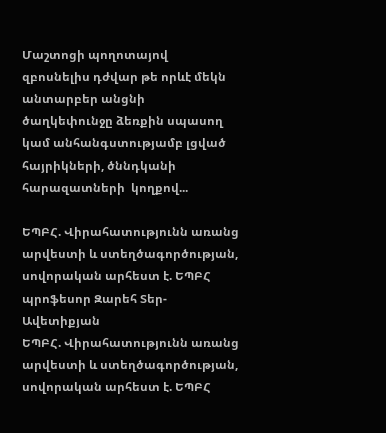Մաշտոցի պողոտայով  զբոսնելիս դժվար թե որևէ մեկն անտարբեր անցնի  ծաղկեփունջը ձեռքին սպասող կամ անհանգստությամբ լցված հայրիկների, ծննդկանի հարազատների  կողքով...

ԵՊԲՀ. Վիրահատությունն առանց արվեստի և ստեղծագործության, սովորական արհեստ է. ԵՊԲՀ պրոֆեսոր Զարեհ Տեր-Ավետիքյան
ԵՊԲՀ. Վիրահատությունն առանց արվեստի և ստեղծագործության, սովորական արհեստ է. ԵՊԲՀ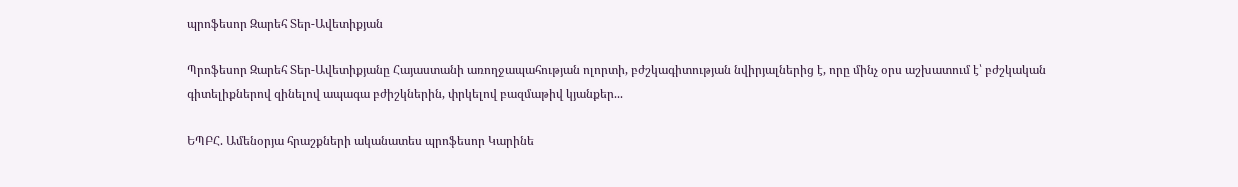պրոֆեսոր Զարեհ Տեր-Ավետիքյան

Պրոֆեսոր Զարեհ Տեր-Ավետիքյանը Հայաստանի առողջապահության ոլորտի, բժշկագիտության նվիրյալներից է, որը մինչ օրս աշխատում է՝ բժշկական գիտելիքներով զինելով ապագա բժիշկներին, փրկելով բազմաթիվ կյանքեր...

ԵՊԲՀ. Ամենօրյա հրաշքների ականատես պրոֆեսոր Կարինե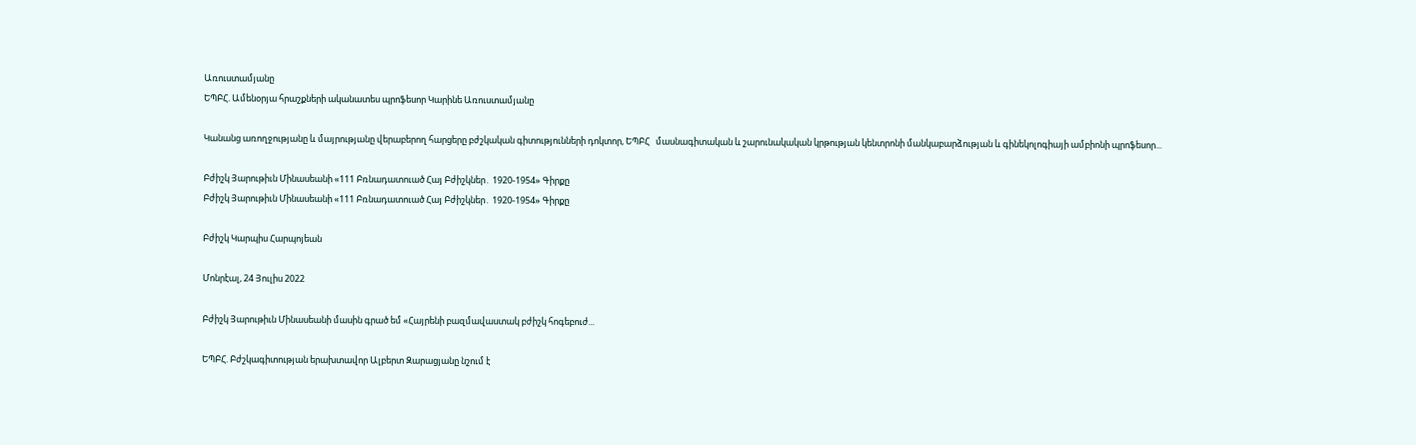Առուստամյանը
ԵՊԲՀ. Ամենօրյա հրաշքների ականատես պրոֆեսոր Կարինե Առուստամյանը

Կանանց առողջությանը և մայրությանը վերաբերող հարցերը բժշկական գիտությունների դոկտոր, ԵՊԲՀ   մասնագիտական և շարունակական կրթության կենտրոնի մանկաբարձության և գինեկոլոգիայի ամբիոնի պրոֆեսոր...

Բժիշկ Յարութիւն Մինասեանի «111 Բռնադատուած Հայ Բժիշկներ․ 1920-1954» Գիրքը
Բժիշկ Յարութիւն Մինասեանի «111 Բռնադատուած Հայ Բժիշկներ․ 1920-1954» Գիրքը

Բժիշկ Կարպիս Հարպոյեան

Մոնրէալ, 24 Յուլիս 2022

Բժիշկ Յարութիւն Մինասեանի մասին գրած եմ «Հայրենի բազմավաստակ բժիշկ հոգեբուժ...

ԵՊԲՀ. Բժշկագիտության երախտավոր Ալբերտ Զարացյանը նշում է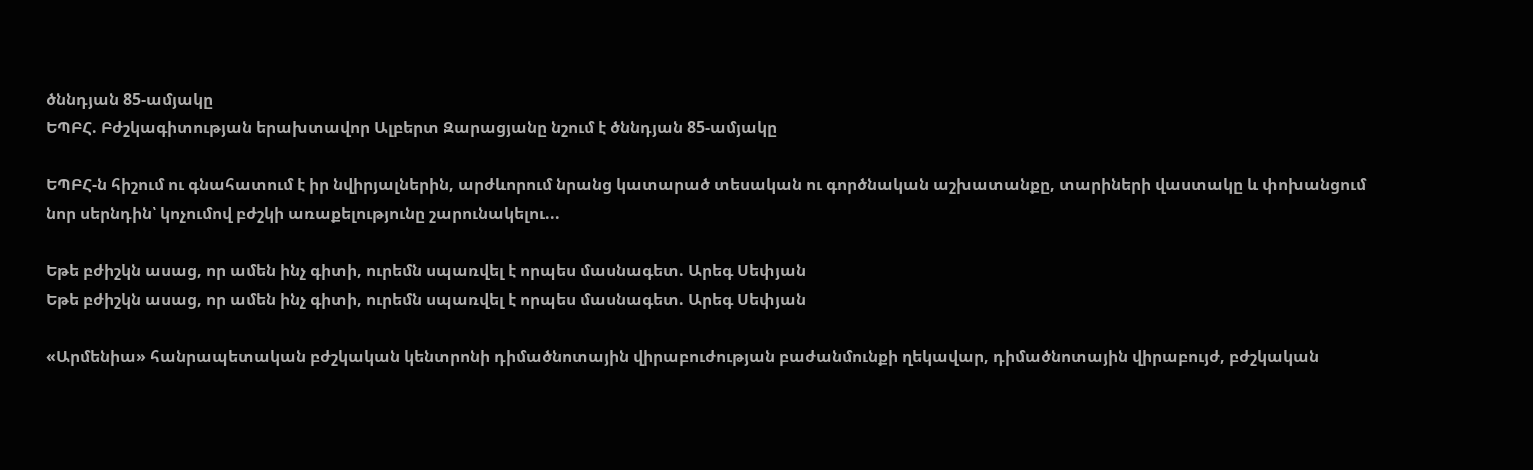ծննդյան 85-ամյակը
ԵՊԲՀ. Բժշկագիտության երախտավոր Ալբերտ Զարացյանը նշում է ծննդյան 85-ամյակը

ԵՊԲՀ-ն հիշում ու գնահատում է իր նվիրյալներին, արժևորում նրանց կատարած տեսական ու գործնական աշխատանքը, տարիների վաստակը և փոխանցում նոր սերնդին՝ կոչումով բժշկի առաքելությունը շարունակելու...

Եթե բժիշկն ասաց, որ ամեն ինչ գիտի, ուրեմն սպառվել է որպես մասնագետ. Արեգ Սեփյան
Եթե բժիշկն ասաց, որ ամեն ինչ գիտի, ուրեմն սպառվել է որպես մասնագետ. Արեգ Սեփյան

«Արմենիա» հանրապետական բժշկական կենտրոնի դիմածնոտային վիրաբուժության բաժանմունքի ղեկավար, դիմածնոտային վիրաբույժ, բժշկական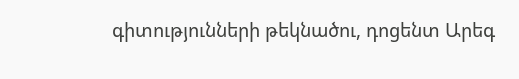գիտությունների թեկնածու, դոցենտ Արեգ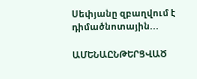Սեփյանը զբաղվում է դիմածնոտային...

ԱՄԵՆԱԸՆԹԵՐՑՎԱԾ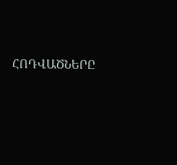ՀՈԴՎԱԾՆԵՐԸ